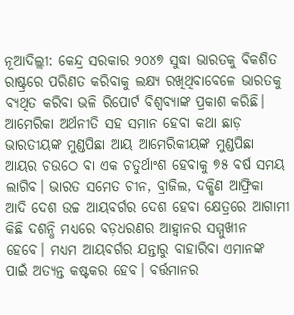ନୂଆଦିଲ୍ଲୀ: କେନ୍ଦ୍ର ସରକାର ୨୦୪୭ ସୁଦ୍ଧା ଭାରତକୁ ବିକଶିତ ରାଷ୍ଟ୍ରରେ ପରିଣତ କରିବାକୁ ଲକ୍ଷ୍ୟ ରଖିଥିବାବେଳେ ଭାରତକୁ ବ୍ୟଥିତ କରିବା ଭଳି ରିପୋର୍ଟ ବିଶ୍ବବ୍ୟାଙ୍କ ପ୍ରକାଶ କରିଛି। ଆମେରିକା ଅର୍ଥନୀତି ସହ ସମାନ ହେବା କଥା ଛାଡ଼ ଭାରତୀୟଙ୍କ ମୁଣ୍ଡପିଛା ଆୟ ଆମେରିକୀୟଙ୍କ ମୁଣ୍ଡପିଛା ଆୟର ଚଉଠେ ବା ଏକ ଚତୁର୍ଥାଂଶ ହେବାକୁ ୭୫ ବର୍ଷ ସମୟ ଲାଗିବ। ଭାରତ ସମେତ ଚୀନ, ବ୍ରାଜିଲ, ଦକ୍ଷିଣ ଆଫ୍ରିକା ଆଦି ଦେଶ ଉଚ୍ଚ ଆୟବର୍ଗର ଦେଶ ହେବା କ୍ଷେତ୍ରରେ ଆଗାମୀ କିଛି ଦଶନ୍ଧି ମଧ୍ୟରେ ବଡ଼ଧରଣର ଆହ୍ବାନର ସମ୍ମୁଖୀନ ହେବେ। ମଧ୍ୟମ ଆୟବର୍ଗର ଯନ୍ତାରୁ ବାହାରିବା ଏମାନଙ୍କ ପାଇଁ ଅତ୍ୟନ୍ତ କଷ୍ଟକର ହେବ। ବର୍ତ୍ତମାନର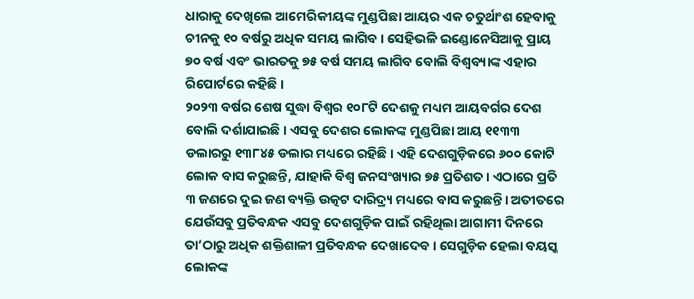ଧାରାକୁ ଦେଖିଲେ ଆମେରିକୀୟଙ୍କ ମୁଣ୍ଡପିଛା ଆୟର ଏକ ଚତୁର୍ଥାଂଶ ହେବାକୁ ଚୀନକୁ ୧୦ ବର୍ଷରୁ ଅଧିକ ସମୟ ଲାଗିବ। ସେହିଭଳି ଇଣ୍ଡୋନେସିଆକୁ ପ୍ରାୟ ୭୦ ବର୍ଷ ଏବଂ ଭାରତକୁ ୭୫ ବର୍ଷ ସମୟ ଲାଗିବ ବୋଲି ବିଶ୍ବବ୍ୟାଙ୍କ ଏହାର ରିପୋର୍ଟରେ କହିଛି।
୨୦୨୩ ବର୍ଷର ଶେଷ ସୁଦ୍ଧା ବିଶ୍ବର ୧୦୮ଟି ଦେଶକୁ ମଧ୍ୟମ ଆୟବର୍ଗର ଦେଶ ବୋଲି ଦର୍ଶାଯାଇଛି। ଏସବୁ ଦେଶର ଲୋକଙ୍କ ମୁଣ୍ଡପିଛା ଆୟ ୧୧୩୩ ଡଲାରରୁ ୧୩୮୪୫ ଡଲାର ମଧ୍ୟରେ ରହିଛି। ଏହି ଦେଶଗୁଡ଼ିକରେ ୬୦୦ କୋଟି ଲୋକ ବାସ କରୁଛନ୍ତି, ଯାହାକି ବିଶ୍ବ ଜନସଂଖ୍ୟାର ୭୫ ପ୍ରତିଶତ। ଏଠାରେ ପ୍ରତି ୩ ଜଣରେ ଦୁଇ ଜଣ ବ୍ୟକ୍ତି ଉତ୍କଟ ଦାରିଦ୍ର୍ୟ ମଧ୍ୟରେ ବାସ କରୁଛନ୍ତି। ଅତୀତରେ ଯେଉଁସବୁ ପ୍ରତିବନ୍ଧକ ଏସବୁ ଦେଶଗୁଡ଼ିକ ପାଇଁ ରହିଥିଲା ଆଗାମୀ ଦିନରେ ତା’ଠାରୁ ଅଧିକ ଶକ୍ତିଶାଳୀ ପ୍ରତିବନ୍ଧକ ଦେଖାଦେବ। ସେଗୁଡ଼ିକ ହେଲା ବୟସ୍କ ଲୋକଙ୍କ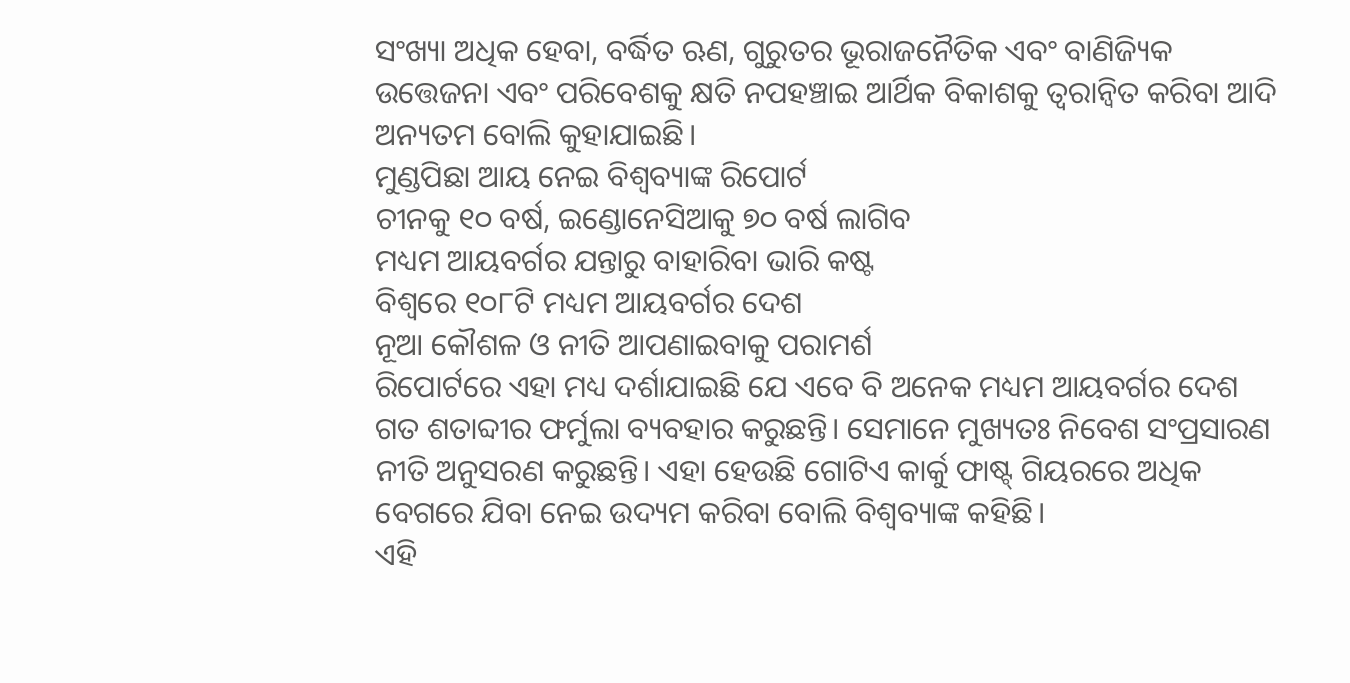ସଂଖ୍ୟା ଅଧିକ ହେବା, ବର୍ଦ୍ଧିତ ଋଣ, ଗୁରୁତର ଭୂରାଜନୈତିକ ଏବଂ ବାଣିଜ୍ୟିକ ଉତ୍ତେଜନା ଏବଂ ପରିବେଶକୁ କ୍ଷତି ନପହଞ୍ଚାଇ ଆର୍ଥିକ ବିକାଶକୁ ତ୍ବରାନ୍ବିତ କରିବା ଆଦି ଅନ୍ୟତମ ବୋଲି କୁହାଯାଇଛି।
ମୁଣ୍ଡପିଛା ଆୟ ନେଇ ବିଶ୍ବବ୍ୟାଙ୍କ ରିପୋର୍ଟ
ଚୀନକୁ ୧୦ ବର୍ଷ, ଇଣ୍ଡୋନେସିଆକୁ ୭୦ ବର୍ଷ ଲାଗିବ
ମଧ୍ୟମ ଆୟବର୍ଗର ଯନ୍ତାରୁ ବାହାରିବା ଭାରି କଷ୍ଟ
ବିଶ୍ବରେ ୧୦୮ଟି ମଧ୍ୟମ ଆୟବର୍ଗର ଦେଶ
ନୂଆ କୌଶଳ ଓ ନୀତି ଆପଣାଇବାକୁ ପରାମର୍ଶ
ରିପୋର୍ଟରେ ଏହା ମଧ୍ୟ ଦର୍ଶାଯାଇଛି ଯେ ଏବେ ବି ଅନେକ ମଧ୍ୟମ ଆୟବର୍ଗର ଦେଶ ଗତ ଶତାବ୍ଦୀର ଫର୍ମୁଲା ବ୍ୟବହାର କରୁଛନ୍ତି। ସେମାନେ ମୁଖ୍ୟତଃ ନିବେଶ ସଂପ୍ରସାରଣ ନୀତି ଅନୁସରଣ କରୁଛନ୍ତି। ଏହା ହେଉଛି ଗୋଟିଏ କାର୍କୁ ଫାଷ୍ଟ୍ ଗିୟରରେ ଅଧିକ ବେଗରେ ଯିବା ନେଇ ଉଦ୍ୟମ କରିବା ବୋଲି ବିଶ୍ବବ୍ୟାଙ୍କ କହିଛି।
ଏହି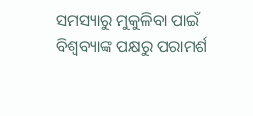ସମସ୍ୟାରୁ ମୁକୁଳିବା ପାଇଁ ବିଶ୍ବବ୍ୟାଙ୍କ ପକ୍ଷରୁ ପରାମର୍ଶ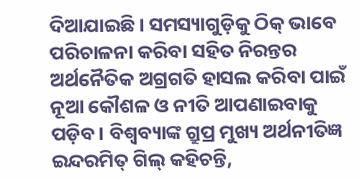ଦିଆଯାଇଛି। ସମସ୍ୟାଗୁଡ଼ିକୁ ଠିକ୍ ଭାବେ ପରିଚାଳନା କରିବା ସହିତ ନିରନ୍ତର ଅର୍ଥନୈତିକ ଅଗ୍ରଗତି ହାସଲ କରିବା ପାଇଁ ନୂଆ କୌଶଳ ଓ ନୀତି ଆପଣାଇବାକୁ ପଡ଼ିବ। ବିଶ୍ବବ୍ୟାଙ୍କ ଗ୍ରୁପ୍ର ମୁଖ୍ୟ ଅର୍ଥନୀତିଜ୍ଞ ଇନ୍ଦରମିତ୍ ଗିଲ୍ କହିଚନ୍ତି,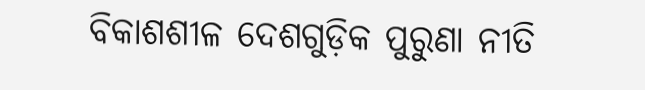ବିକାଶଶୀଳ ଦେଶଗୁଡ଼ିକ ପୁରୁଣା ନୀତି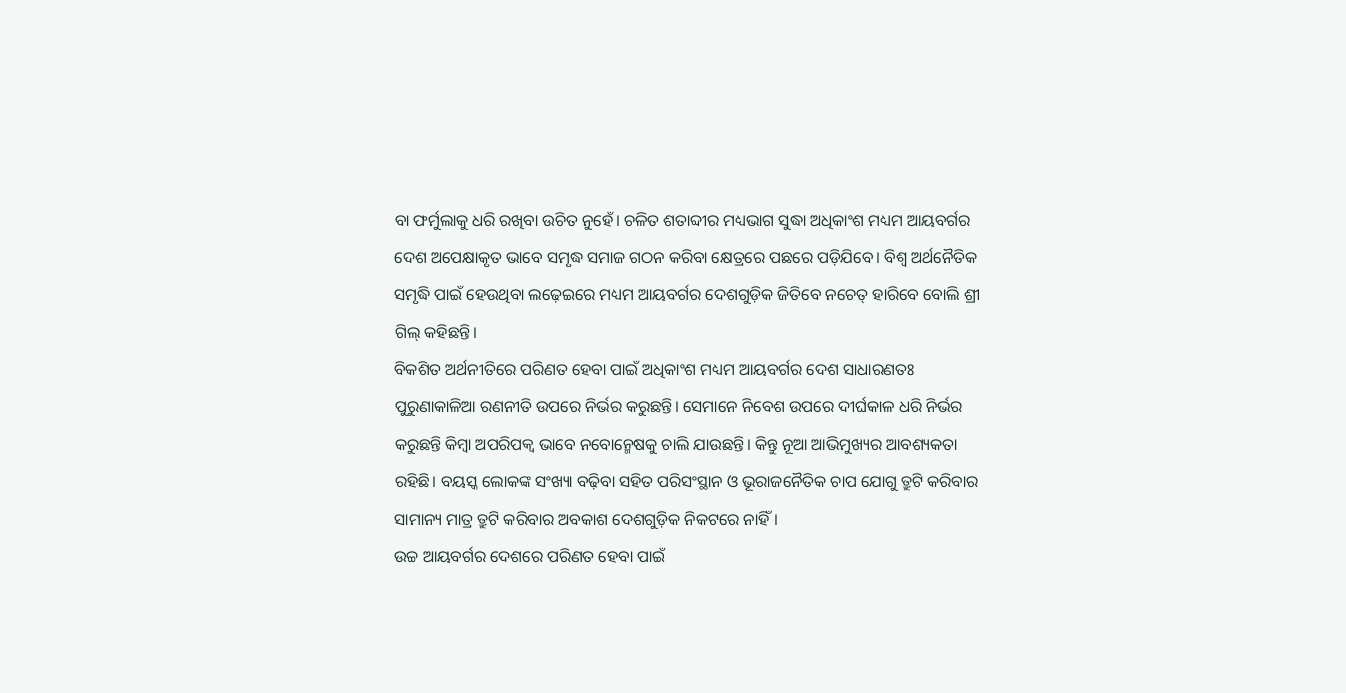ବା ଫର୍ମୁଲାକୁ ଧରି ରଖିବା ଉଚିତ ନୁହେଁ। ଚଳିତ ଶତାବ୍ଦୀର ମଧ୍ୟଭାଗ ସୁଦ୍ଧା ଅଧିକାଂଶ ମଧ୍ୟମ ଆୟବର୍ଗର ଦେଶ ଅପେକ୍ଷାକୃତ ଭାବେ ସମୃଦ୍ଧ ସମାଜ ଗଠନ କରିବା କ୍ଷେତ୍ରରେ ପଛରେ ପଡ଼ିଯିବେ। ବିଶ୍ବ ଅର୍ଥନୈତିକ ସମୃଦ୍ଧି ପାଇଁ ହେଉଥିବା ଲଢ଼େଇରେ ମଧ୍ୟମ ଆୟବର୍ଗର ଦେଶଗୁଡ଼ିକ ଜିତିବେ ନଚେତ୍ ହାରିବେ ବୋଲି ଶ୍ରୀ ଗିଲ୍ କହିଛନ୍ତି।
ବିକଶିତ ଅର୍ଥନୀତିରେ ପରିଣତ ହେବା ପାଇଁ ଅଧିକାଂଶ ମଧ୍ୟମ ଆୟବର୍ଗର ଦେଶ ସାଧାରଣତଃ ପୁରୁଣାକାଳିଆ ରଣନୀତି ଉପରେ ନିର୍ଭର କରୁଛନ୍ତି। ସେମାନେ ନିବେଶ ଉପରେ ଦୀର୍ଘକାଳ ଧରି ନିର୍ଭର କରୁଛନ୍ତି କିମ୍ବା ଅପରିପକ୍ବ ଭାବେ ନବୋନ୍ମେଷକୁ ଚାଲି ଯାଉଛନ୍ତି। କିନ୍ତୁ ନୂଆ ଆଭିମୁଖ୍ୟର ଆବଶ୍ୟକତା ରହିଛି। ବୟସ୍କ ଲୋକଙ୍କ ସଂଖ୍ୟା ବଢ଼ିବା ସହିତ ପରିସଂସ୍ଥାନ ଓ ଭୂରାଜନୈତିକ ଚାପ ଯୋଗୁ ତ୍ରୁଟି କରିବାର ସାମାନ୍ୟ ମାତ୍ର ତ୍ରୁଟି କରିବାର ଅବକାଶ ଦେଶଗୁଡ଼ିକ ନିକଟରେ ନାହିଁ।
ଉଚ୍ଚ ଆୟବର୍ଗର ଦେଶରେ ପରିଣତ ହେବା ପାଇଁ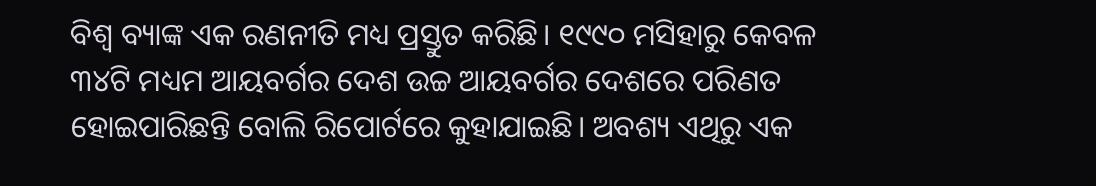ବିଶ୍ବ ବ୍ୟାଙ୍କ ଏକ ରଣନୀତି ମଧ୍ୟ ପ୍ରସ୍ତୁତ କରିଛି। ୧୯୯୦ ମସିହାରୁ କେବଳ ୩୪ଟି ମଧ୍ୟମ ଆୟବର୍ଗର ଦେଶ ଉଚ୍ଚ ଆୟବର୍ଗର ଦେଶରେ ପରିଣତ ହୋଇପାରିଛନ୍ତି ବୋଲି ରିପୋର୍ଟରେ କୁହାଯାଇଛି। ଅବଶ୍ୟ ଏଥିରୁ ଏକ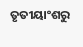ତୃତୀୟାଂଶରୁ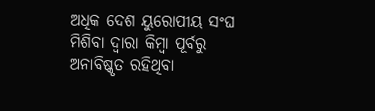ଅଧିକ ଦେଶ ୟୁରୋପୀୟ ସଂଘ ମିଶିବା ଦ୍ବାରା କିମ୍ବା ପୂର୍ବରୁ ଅନାବିଷ୍କୃତ ରହିଥିବା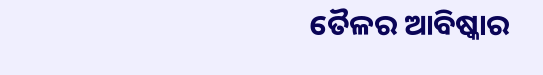ତୈଳର ଆବିଷ୍କାର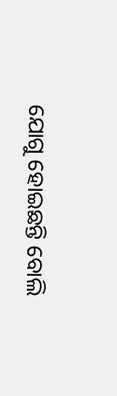ଯୋଗୁ ହୋଇଛନ୍ତି ବୋଲି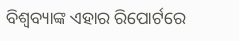ବିଶ୍ବବ୍ୟାଙ୍କ ଏହାର ରିପୋର୍ଟରେ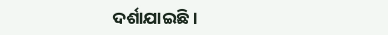ଦର୍ଶାଯାଇଛି।